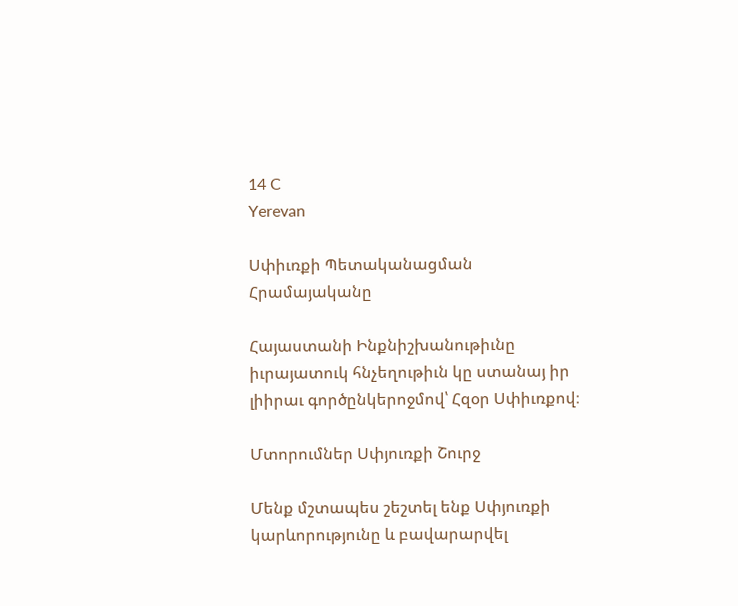14 C
Yerevan

Սփիւռքի Պետականացման Հրամայականը

Հայաստանի Ինքնիշխանութիւնը իւրայատուկ հնչեղութիւն կը ստանայ իր լիիրաւ գործընկերոջմով՝ Հզօր Սփիւռքով։

Մտորումներ Սփյուռքի Շուրջ

Մենք մշտապես շեշտել ենք Սփյուռքի կարևորությունը և բավարարվել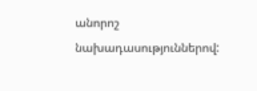անորոշ նախադասություններով: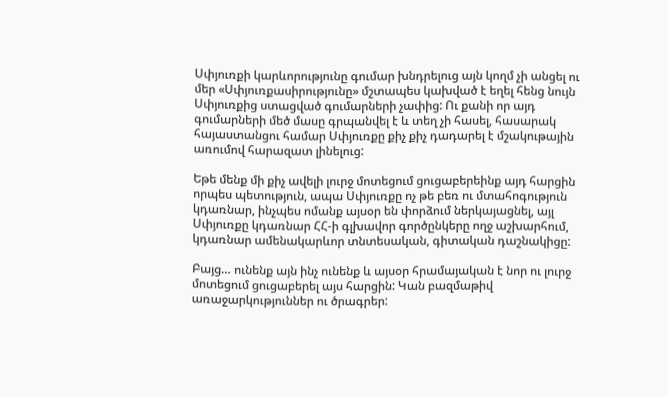Սփյուռքի կարևորությունը գումար խնդրելուց այն կողմ չի անցել ու մեր «Սփյուռքասիրությունը» մշտապես կախված է եղել հենց նույն Սփյուռքից ստացված գումարների չափից: Ու քանի որ այդ գումարների մեծ մասը գրպանվել է և տեղ չի հասել, հասարակ հայաստանցու համար Սփյուռքը քիչ քիչ դադարել է մշակութային առումով հարազատ լինելուց:

Եթե մենք մի քիչ ավելի լուրջ մոտեցում ցուցաբերեինք այդ հարցին որպես պետություն, ապա Սփյուռքը ոչ թե բեռ ու մտահոգություն կդառնար, ինչպես ոմանք այսօր են փորձում ներկայացնել, այլ Սփյուռքը կդառնար ՀՀ‑ի գլխավոր գործընկերը ողջ աշխարհում, կդառնար ամենակարևոր տնտեսական, գիտական դաշնակիցը:

Բայց… ունենք այն ինչ ունենք և այսօր հրամայական է նոր ու լուրջ մոտեցում ցուցաբերել այս հարցին: Կան բազմաթիվ առաջարկություններ ու ծրագրեր: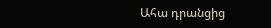Ահա դրանցից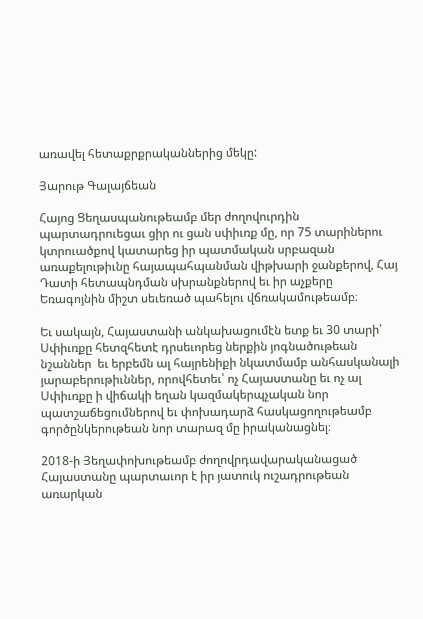առավել հետաքրքրականներից մեկը:

Յարութ Գալայճեան

Հայոց Ցեղասպանութեամբ մեր ժողովուրդին պարտադրուեցաւ ցիր ու ցան սփիւռք մը, որ 75 տարիներու կտրուածքով կատարեց իր պատմական սրբազան առաքելութիւնը հայապահպանման վիթխարի ջանքերով, Հայ Դատի հետապնդման սխրանքներով եւ իր աչքերը Եռագոյնին միշտ սեւեռած պահելու վճռակամութեամբ։

Եւ սակայն, Հայաստանի անկախացումէն ետք եւ 30 տարի՝ Սփիւռքը հետզհետէ դրսեւորեց ներքին յոգնածութեան նշաններ  եւ երբեմն ալ հայրենիքի նկատմամբ անհասկանալի յարաբերութիւններ, որովհետեւ՝ ոչ Հայաստանը եւ ոչ ալ Սփիւռքը ի վիճակի եղան կազմակերպչական նոր պատշաճեցումներով եւ փոխադարձ հասկացողութեամբ գործընկերութեան նոր տարազ մը իրականացնել։

2018-ի Յեղափոխութեամբ ժողովրդավարականացած Հայաստանը պարտաւոր է իր յատուկ ուշադրութեան առարկան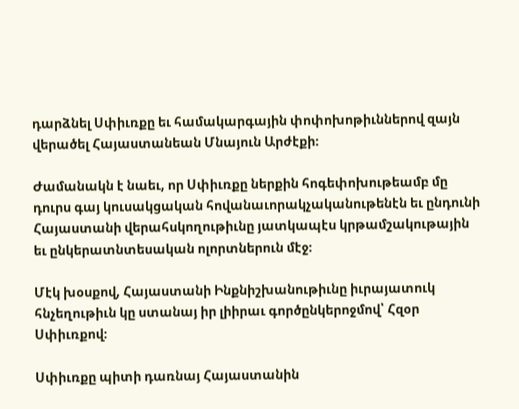դարձնել Սփիւռքը եւ համակարգային փոփոխոթիւններով զայն վերածել Հայաստանեան Մնայուն Արժէքի։

Ժամանակն է նաեւ, որ Սփիւռքը ներքին հոգեփոխութեամբ մը դուրս գայ կուսակցական հովանաւորակչականութենէն եւ ընդունի Հայաստանի վերահսկողութիւնը յատկապէս կրթամշակութային եւ ընկերատնտեսական ոլորտներուն մէջ։

Մէկ խօսքով, Հայաստանի Ինքնիշխանութիւնը իւրայատուկ հնչեղութիւն կը ստանայ իր լիիրաւ գործընկերոջմով՝ Հզօր Սփիւռքով։

Սփիւռքը պիտի դառնայ Հայաստանին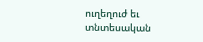ուղեղուժ եւ տնտեսական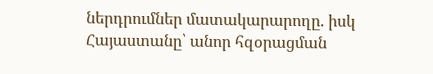ներդրումներ մատակարարողը. իսկ Հայաստանը՝ անոր հզօրացման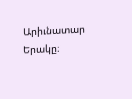Արիւնատար Երակը։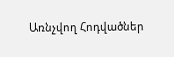Առնչվող Հոդվածներ